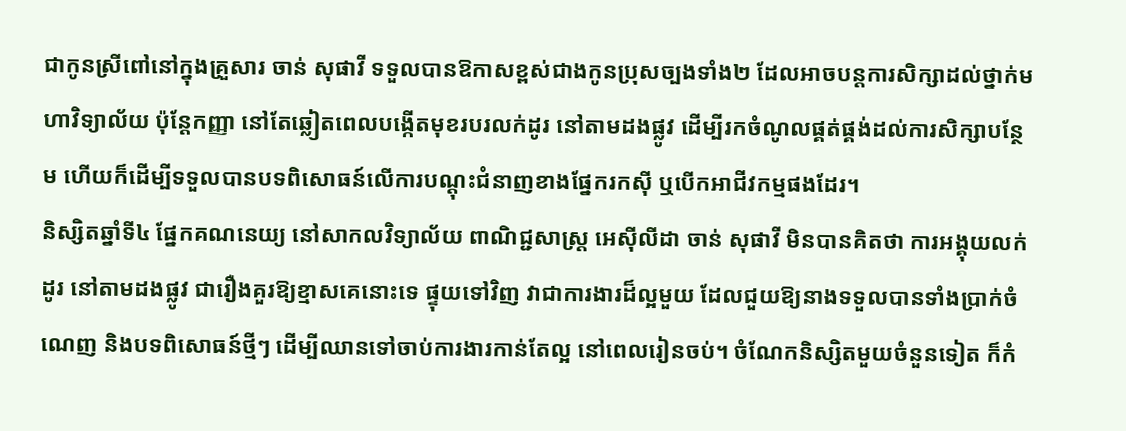ជាកូនស្រីពៅនៅក្នុងគ្រួសារ ចាន់ សុផាវី ទទួលបានឱកាសខ្ពស់ជាងកូនប្រុសច្បងទាំង២ ដែលអាចបន្តការសិក្សាដល់ថ្នាក់មហាវិទ្យាល័យ ប៉ុន្តែកញ្ញា នៅតែឆ្លៀតពេលបង្កើតមុខរបរលក់ដូរ នៅតាមដងផ្លូវ ដើម្បីរកចំណូលផ្គត់ផ្គង់ដល់ការសិក្សាបន្ថែម ហើយក៏ដើម្បីទទួលបានបទពិសោធន៍លើការបណ្តុះជំនាញខាងផ្នែករកស៊ី ឬបើកអាជីវកម្មផងដែរ។
និស្សិតឆ្នាំទី៤ ផ្នែកគណនេយ្យ នៅសាកលវិទ្យាល័យ ពាណិជ្ជសាស្រ្ដ អេស៊ីលីដា ចាន់ សុផាវី មិនបានគិតថា ការអង្គុយលក់ដូរ នៅតាមដងផ្លូវ ជារឿងគួរឱ្យខ្មាសគេនោះទេ ផ្ទុយទៅវិញ វាជាការងារដ៏ល្អមួយ ដែលជួយឱ្យនាងទទួលបានទាំងប្រាក់ចំណេញ និងបទពិសោធន៍ថ្មីៗ ដើម្បីឈានទៅចាប់ការងារកាន់តែល្អ នៅពេលរៀនចប់។ ចំណែកនិស្សិតមួយចំនួនទៀត ក៏កំ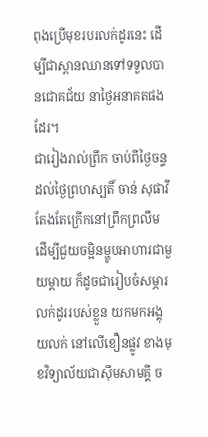ពុងប្រើមុខរបរលក់ដូរនេះ ដើម្បីជាស្ពានឈានទៅទទួលបានជោគជ័យ នាថ្ងៃអនាគតផងដែរ។
ជារៀងរាល់ព្រឹក ចាប់ពីថ្ងៃចន្ទ ដល់ថ្ងៃព្រហស្បតិ៍ ចាន់ សុផាវី តែងតែក្រើកនៅព្រឹកព្រលឹម ដើម្បីជួយចម្អិនម្ហូបអាហារជាមួយម្តាយ ក៏ដូចជារៀបចំសម្ភារលក់ដូររបស់ខ្លួន យកមកអង្គុយលក់ នៅលើខឿនផ្លូវ ខាងមុខវិទ្យាល័យជាស៊ីមសាមគ្គី ច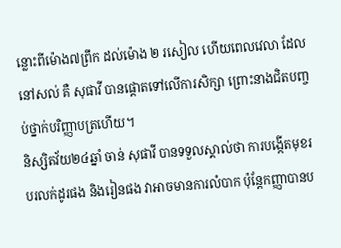ន្លោះពីម៉ោង៧ព្រឹក ដល់ម៉ោង ២ រសៀល ហើយពេលវេលា ដែលនៅសល់ គឺ សុផាវី បានផ្តោតទៅលើការសិក្សា ព្រោះនាងជិតបញ្ចប់ថ្នាក់បរិញ្ញាបត្រហើយ។
និស្សិតវ័យ២៤ឆ្នាំ ចាន់ សុផាវី បានទទួលស្គាល់ថា ការបង្កើតមុខរបរលក់ដូរផង និងរៀនផង វាអាចមានការលំបាក ប៉ុន្តែកញ្ញាបានប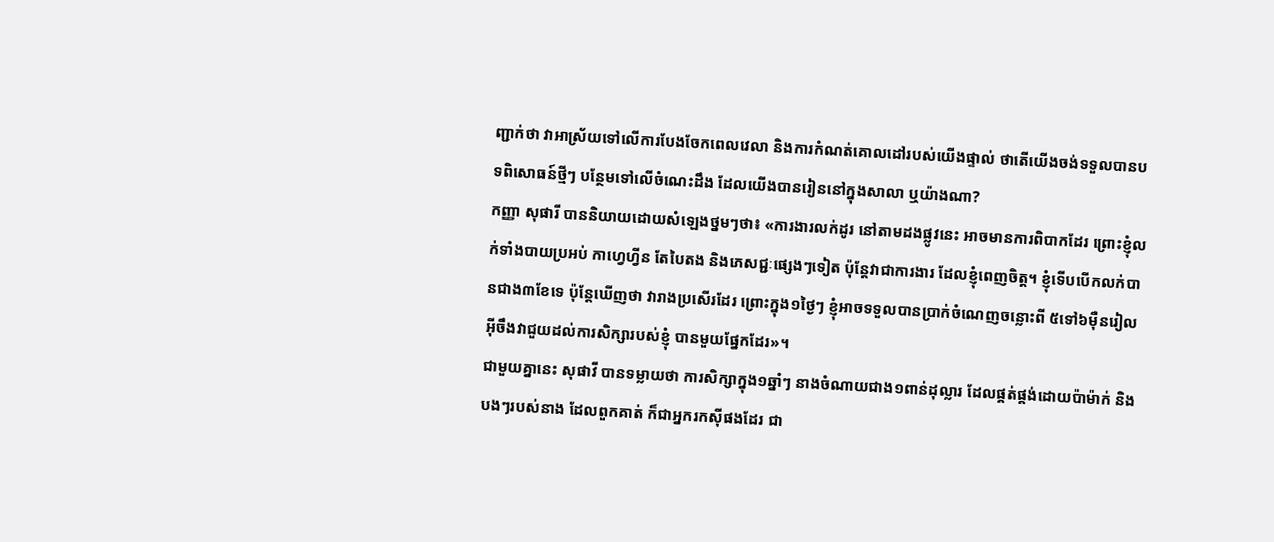ញ្ជាក់ថា វាអាស្រ័យទៅលើការបែងចែកពេលវេលា និងការកំណត់គោលដៅរបស់យើងផ្ទាល់ ថាតើយើងចង់ទទួលបានបទពិសោធន៍ថ្មីៗ បន្ថែមទៅលើចំណេះដឹង ដែលយើងបានរៀននៅក្នុងសាលា ឬយ៉ាងណា?
កញ្ញា សុផារី បាននិយាយដោយសំឡេងថ្នមៗថា៖ «ការងារលក់ដូរ នៅតាមដងផ្លូវនេះ អាចមានការពិបាកដែរ ព្រោះខ្ញុំលក់ទាំងបាយប្រអប់ កាហ្វេហ្វីន តែបៃតង និងភេសជ្ជៈផ្សេងៗទៀត ប៉ុន្តែវាជាការងារ ដែលខ្ញុំពេញចិត្ត។ ខ្ញុំទើបបើកលក់បានជាង៣ខែទេ ប៉ុន្តែឃើញថា វារាងប្រសើរដែរ ព្រោះក្នុង១ថ្ងៃៗ ខ្ញុំអាចទទួលបានប្រាក់ចំណេញចន្លោះពី ៥ទៅ៦ម៉ឺនរៀល អ៊ីចឹងវាជួយដល់ការសិក្សារបស់ខ្ញុំ បានមួយផ្នែកដែរ»។
ជាមួយគ្នានេះ សុផាវី បានទម្លាយថា ការសិក្សាក្នុង១ឆ្នាំៗ នាងចំណាយជាង១ពាន់ដុល្លារ ដែលផ្គត់ផ្គង់ដោយប៉ាម៉ាក់ និងបងៗរបស់នាង ដែលពួកគាត់ ក៏ជាអ្នករកស៊ីផងដែរ ជា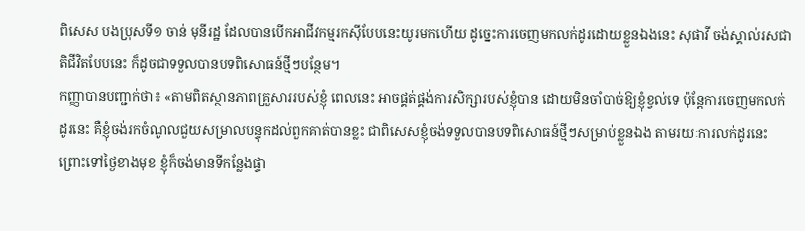ពិសេស បងប្រុសទី១ ចាន់ មុនីរដ្ឋ ដែលបានបើកអាជីវកម្មរកស៊ីបែបនេះយូរមកហើយ ដូច្នេះការចេញមកលក់ដូរដោយខ្លួនឯងនេះ សុផាវី ចង់ស្គាល់រសជាតិជីវិតបែបនេះ ក៏ដូចជាទទួលបានបទពិសោធន៍ថ្មីៗបន្ថែម។
កញ្ញាបានបញ្ជាក់ថា៖ «តាមពិតស្ថានភាពគ្រួសាររបស់ខ្ញុំ ពេលនេះ អាចផ្គត់ផ្គង់ការសិក្សារបស់ខ្ញុំបាន ដោយមិនចាំបាច់ឱ្យខ្ញុំខ្វល់ទេ ប៉ុន្តែការចេញមកលក់ដូរនេះ គឺខ្ញុំចង់រកចំណូលជួយសម្រាលបន្ទុកដល់ពួកគាត់បានខ្លះ ជាពិសេសខ្ញុំចង់ទទួលបានបទពិសោធន៍ថ្មីៗសម្រាប់ខ្លួនឯង តាមរយៈការលក់ដូរនេះ ព្រោះទៅថ្ងៃខាងមុខ ខ្ញុំក៏ចង់មានទីកន្លែងផ្ទា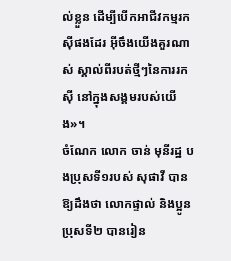ល់ខ្លួន ដើម្បីបើកអាជីវកម្មរកស៊ីផងដែរ អ៊ីចឹងយើងគួរណាស់ ស្គាល់ពីរបត់ថ្មីៗនៃការរកស៊ី នៅក្នុងសង្គមរបស់យើង»។
ចំណែក លោក ចាន់ មុនីរដ្ឋ បងប្រុសទី១របស់ សុផាវី បានឱ្យដឹងថា លោកផ្ទាល់ និងប្អូនប្រុសទី២ បានរៀន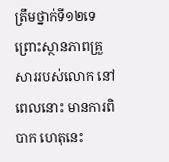ត្រឹមថ្នាក់ទី១២ទេ ព្រោះស្ថានភាពគ្រួសាររបស់លោក នៅពេលនោះ មានការពិបាក ហេតុនេះ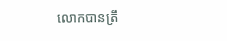លោកបានត្រឹ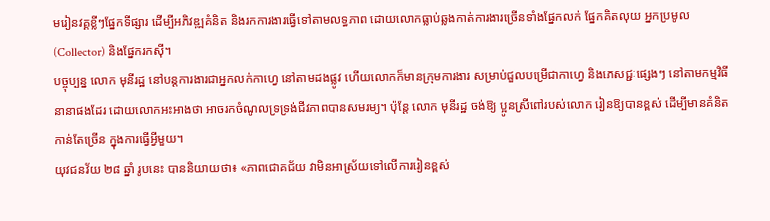មរៀនវគ្គខ្លីៗផ្នែកទីផ្សារ ដើម្បីអភិវឌ្ឍគំនិត និងរកការងារធ្វើទៅតាមលទ្ធភាព ដោយលោកធ្លាប់ឆ្លងកាត់ការងារច្រើនទាំងផ្នែកលក់ ផ្នែកគិតលុយ អ្នកប្រមូល (Collector) និងផ្នែករកស៊ី។
បច្ចុប្បន្ន លោក មុនីរដ្ឋ នៅបន្តការងារជាអ្នកលក់កាហ្វេ នៅតាមដងផ្លូវ ហើយលោកក៏មានក្រុមការងារ សម្រាប់ជួលបម្រើជាកាហ្វេ និងភេសជ្ជៈផ្សេងៗ នៅតាមកម្មវិធីនានាផងដែរ ដោយលោកអះអាងថា អាចរកចំណូលទ្រទ្រង់ជីវភាពបានសមរម្យ។ ប៉ុន្តែ លោក មុនីរដ្ឋ ចង់ឱ្យ ប្អូនស្រីពៅរបស់លោក រៀនឱ្យបានខ្ពស់ ដើម្បីមានគំនិតកាន់តែច្រើន ក្នុងការធ្វើអ្វីមួយ។
យុវជនវ័យ ២៨ ឆ្នាំ រូបនេះ បាននិយាយថា៖ «ភាពជោគជ័យ វាមិនអាស្រ័យទៅលើការរៀនខ្ពស់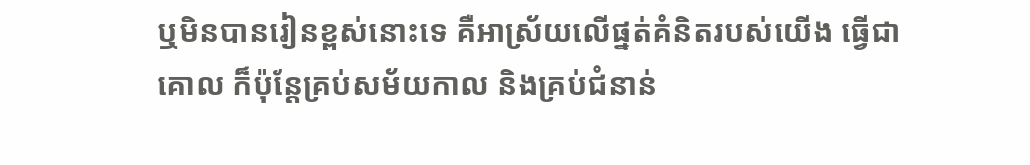ឬមិនបានរៀនខ្ពស់នោះទេ គឺអាស្រ័យលើផ្នត់គំនិតរបស់យើង ធ្វើជាគោល ក៏ប៉ុន្តែគ្រប់សម័យកាល និងគ្រប់ជំនាន់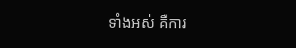ទាំងអស់ គឺការ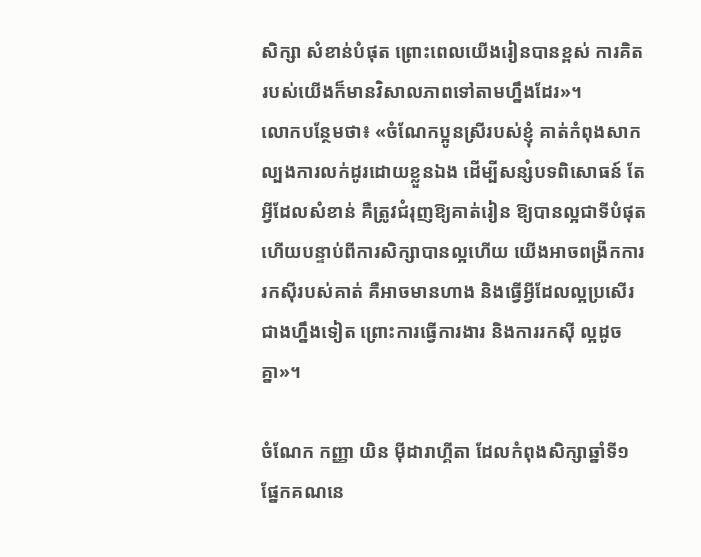សិក្សា សំខាន់បំផុត ព្រោះពេលយើងរៀនបានខ្ពស់ ការគិតរបស់យើងក៏មានវិសាលភាពទៅតាមហ្នឹងដែរ»។
លោកបន្ថែមថា៖ «ចំណែកប្អូនស្រីរបស់ខ្ញុំ គាត់កំពុងសាកល្បងការលក់ដូរដោយខ្លួនឯង ដើម្បីសន្សំបទពិសោធន៍ តែអ្វីដែលសំខាន់ គឺត្រូវជំរុញឱ្យគាត់រៀន ឱ្យបានល្អជាទីបំផុត ហើយបន្ទាប់ពីការសិក្សាបានល្អហើយ យើងអាចពង្រីកការរកស៊ីរបស់គាត់ គឺអាចមានហាង និងធ្វើអ្វីដែលល្អប្រសើរជាងហ្នឹងទៀត ព្រោះការធ្វើការងារ និងការរកស៊ី ល្អដូចគ្នា»។

ចំណែក កញ្ញា យិន ម៉ីដារាហ្គីតា ដែលកំពុងសិក្សាឆ្នាំទី១ ផ្នែកគណនេ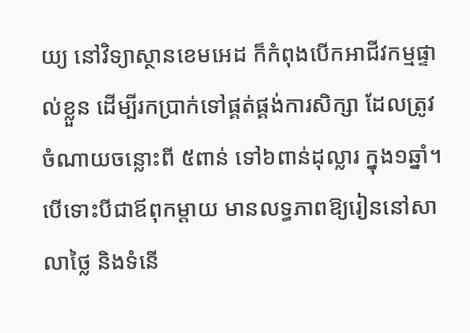យ្យ នៅវិទ្យាស្ថានខេមអេដ ក៏កំពុងបើកអាជីវកម្មផ្ទាល់ខ្លួន ដើម្បីរកប្រាក់ទៅផ្គត់ផ្គង់ការសិក្សា ដែលត្រូវចំណាយចន្លោះពី ៥ពាន់ ទៅ៦ពាន់ដុល្លារ ក្នុង១ឆ្នាំ។ បើទោះបីជាឪពុកម្តាយ មានលទ្ធភាពឱ្យរៀននៅសាលាថ្លៃ និងទំនើ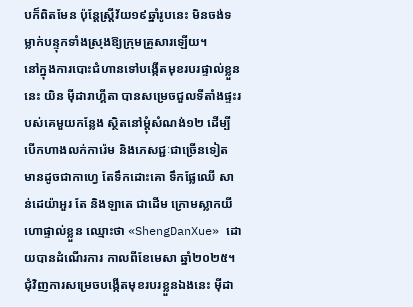បក៏ពិតមែន ប៉ុន្តែស្រ្តីវ័យ១៩ឆ្នាំរូបនេះ មិនចង់ទម្លាក់បន្ទុកទាំងស្រុងឱ្យក្រុមគ្រួសារឡើយ។
នៅក្នុងការបោះជំហានទៅបង្កើតមុខរបរផ្ទាល់ខ្លួននេះ យិន ម៉ីដារាហ្គីតា បានសម្រេចជួលទីតាំងផ្ទះរបស់គេមួយកន្លែង ស្ថិតនៅម្តុំសំណង់១២ ដើម្បីបើកហាងលក់ការ៉េម និងភេសជ្ជៈជាច្រើនទៀត មានដូចជាកាហ្វេ តែទឹកដោះគោ ទឹកផ្លែឈើ សាន់ដេយ៉ាអួរ តែ និងឡាតេ ជាដើម ក្រោមស្លាកយីហោផ្ទាល់ខ្លួន ឈ្មោះថា «ShengDanXue» ដោយបានដំណើរការ កាលពីខែមេសា ឆ្នាំ២០២៥។
ជុំវិញការសម្រេចបង្កើតមុខរបរខ្លួនឯងនេះ ម៉ីដា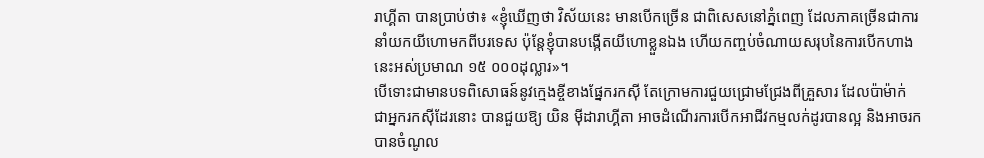រាហ្គីតា បានប្រាប់ថា៖ «ខ្ញុំឃើញថា វិស័យនេះ មានបើកច្រើន ជាពិសេសនៅភ្នំពេញ ដែលភាគច្រើនជាការនាំយកយីហោមកពីបរទេស ប៉ុន្តែខ្ញុំបានបង្កើតយីហោខ្លួនឯង ហើយកញ្ចប់ចំណាយសរុបនៃការបើកហាងនេះអស់ប្រមាណ ១៥ ០០០ដុល្លារ»។
បើទោះជាមានបទពិសោធន៍នូវក្មេងខ្ចីខាងផ្នែករកស៊ី តែក្រោមការជួយជ្រោមជ្រែងពីគ្រួសារ ដែលប៉ាម៉ាក់ ជាអ្នករកស៊ីដែរនោះ បានជួយឱ្យ យិន ម៉ីដារាហ្គីតា អាចដំណើរការបើកអាជីវកម្មលក់ដូរបានល្អ និងអាចរកបានចំណូល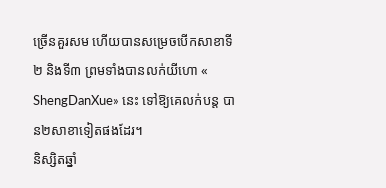ច្រើនគួរសម ហើយបានសម្រេចបើកសាខាទី២ និងទី៣ ព្រមទាំងបានលក់យីហោ « ShengDanXue» នេះ ទៅឱ្យគេលក់បន្ត បាន២សាខាទៀតផងដែរ។
និស្សិតឆ្នាំ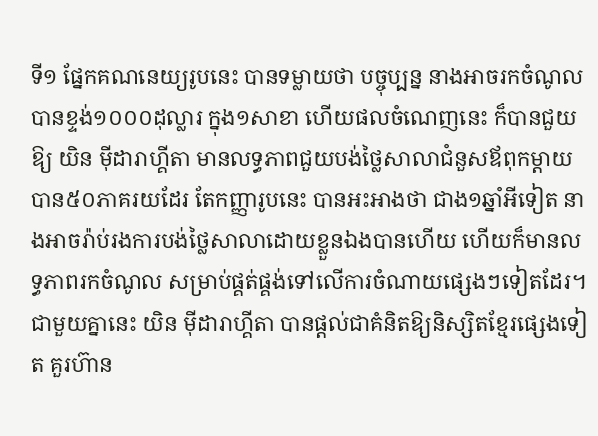ទី១ ផ្នែកគណនេយ្យរូបនេះ បានទម្លាយថា បច្ចុប្បន្ន នាងអាចរកចំណូលបានខ្ទង់១០០០ដុល្លារ ក្នុង១សាខា ហើយផលចំណេញនេះ ក៏បានជួយឱ្យ យិន ម៉ីដារាហ្គីតា មានលទ្ធភាពជួយបង់ថ្លៃសាលាជំនួសឪពុកម្តាយបាន៥០ភាគរយដែរ តែកញ្ញារូបនេះ បានអះអាងថា ជាង១ឆ្នាំអីទៀត នាងអាចរ៉ាប់រងការបង់ថ្លៃសាលាដោយខ្លួនឯងបានហើយ ហើយក៏មានលទ្ធភាពរកចំណូល សម្រាប់ផ្គត់ផ្គង់ទៅលើការចំណាយផ្សេងៗទៀតដែរ។
ជាមួយគ្នានេះ យិន ម៉ីដារាហ្គីតា បានផ្តល់ជាគំនិតឱ្យនិស្សិតខ្មែរផ្សេងទៀត គួរហ៊ាន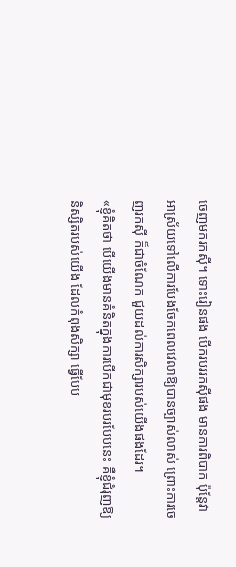ចេញមករកស៊ី។ ទោះរៀនផង បើករបររកស៊ីផង មានការពិបាក ប៉ុន្តែវាអាស្រ័យទៅលើការបែងចែកពេលវេលាឱ្យបានច្បាស់លាស់ ព្រោះការចេញរកស៊ី ក៏ជាចំណែក ជួយដល់ការសិក្សារបស់យើងផងដែរ។
«ខ្ញុំគិតថា បើយើងមានគំនិតក្នុងការបើកជាមុខរបរបែបនេះ គឺខ្ញុំជំរុញឱ្យនិស្សិតរបស់យើង ដែលកំពុងសិក្សា ធ្វើបែប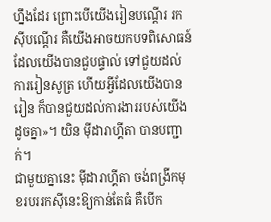ហ្នឹងដែរ ព្រោះបើយើងរៀនបណ្តើរ រកស៊ីបណ្តើរ គឺយើងអាចយកបទពិសោធន៍ ដែលយើងបានជួបផ្ទាល់ ទៅជួយដល់ការរៀនសូត្រ ហើយអ្វីដែលយើងបានរៀន ក៏បានជួយដល់ការងាររបស់យើងដូចគ្នា»។ យិន ម៉ីដារាហ្គីតា បានបញ្ជាក់។
ជាមួយគ្នានេះ ម៉ីដារាហ្គីតា ចង់ពង្រីកមុខរបររកស៊ីនេះឱ្យកាន់តែធំ គឺបើក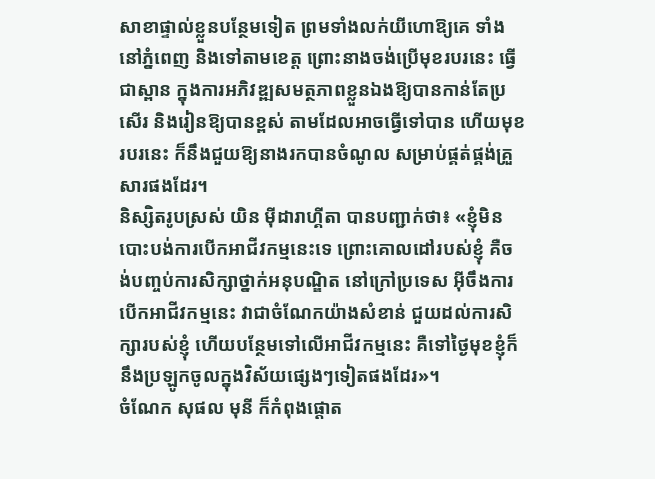សាខាផ្ទាល់ខ្លួនបន្ថែមទៀត ព្រមទាំងលក់យីហោឱ្យគេ ទាំងនៅភ្នំពេញ និងទៅតាមខេត្ត ព្រោះនាងចង់ប្រើមុខរបរនេះ ធ្វើជាស្ពាន ក្នុងការអភិវឌ្ឍសមត្ថភាពខ្លួនឯងឱ្យបានកាន់តែប្រសើរ និងរៀនឱ្យបានខ្ពស់ តាមដែលអាចធ្វើទៅបាន ហើយមុខរបរនេះ ក៏នឹងជួយឱ្យនាងរកបានចំណូល សម្រាប់ផ្គត់ផ្គង់គ្រួសារផងដែរ។
និស្សិតរូបស្រស់ យិន ម៉ីដារាហ្គីតា បានបញ្ជាក់ថា៖ «ខ្ញុំមិនបោះបង់ការបើកអាជីវកម្មនេះទេ ព្រោះគោលដៅរបស់ខ្ញុំ គឺចង់បញ្ចប់ការសិក្សាថ្នាក់អនុបណ្ឌិត នៅក្រៅប្រទេស អ៊ីចឹងការបើកអាជីវកម្មនេះ វាជាចំណែកយ៉ាងសំខាន់ ជួយដល់ការសិក្សារបស់ខ្ញុំ ហើយបន្ថែមទៅលើអាជីវកម្មនេះ គឺទៅថ្ងៃមុខខ្ញុំក៏នឹងប្រឡូកចូលក្នុងវិស័យផ្សេងៗទៀតផងដែរ»។
ចំណែក សុផល មុនី ក៏កំពុងផ្តោត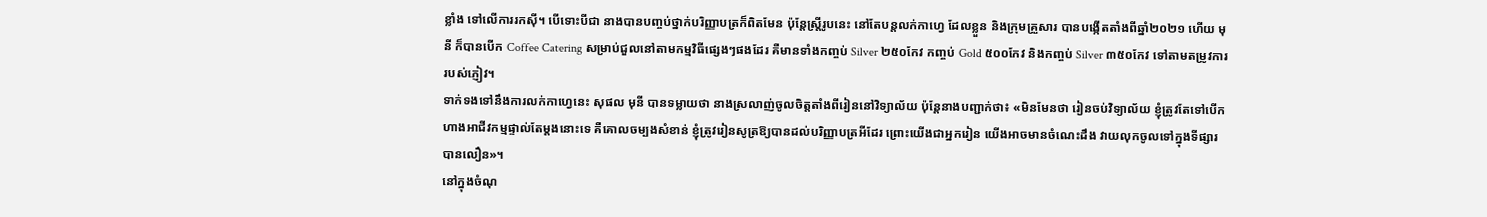ខ្លាំង ទៅលើការរកស៊ី។ បើទោះបីជា នាងបានបញ្ចប់ថ្នាក់បរិញ្ញាបត្រក៏ពិតមែន ប៉ុន្តែស្រ្តីរូបនេះ នៅតែបន្តលក់កាហ្វេ ដែលខ្លួន និងក្រុមគ្រួសារ បានបង្កើតតាំងពីឆ្នាំ២០២១ ហើយ មុនី ក៏បានបើក Coffee Catering សម្រាប់ជួលនៅតាមកម្មវិធីផ្សេងៗផងដែរ គឺមានទាំងកញ្ចប់ Silver ២៥០កែវ កញ្ចប់ Gold ៥០០កែវ និងកញ្ចប់ Silver ៣៥០កែវ ទៅតាមតម្រូវការរបស់ភ្ញៀវ។
ទាក់ទងទៅនឹងការលក់កាហ្វេនេះ សុផល មុនី បានទម្លាយថា នាងស្រលាញ់ចូលចិត្តតាំងពីរៀននៅវិទ្យាល័យ ប៉ុន្តែនាងបញ្ជាក់ថា៖ «មិនមែនថា រៀនចប់វិទ្យាល័យ ខ្ញុំត្រូវតែទៅបើកហាងអាជីវកម្មផ្ទាល់តែម្តងនោះទេ គឺគោលចម្បងសំខាន់ ខ្ញុំត្រូវរៀនសូត្រឱ្យបានដល់បរិញ្ញាបត្រអីដែរ ព្រោះយើងជាអ្នករៀន យើងអាចមានចំណេះដឹង វាយលុកចូលទៅក្នុងទីផ្សារបានលឿន»។
នៅក្នុងចំណុ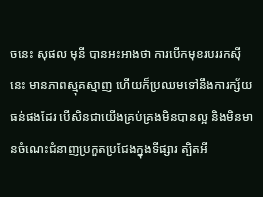ចនេះ សុផល មុនី បានអះអាងថា ការបើកមុខរបររកស៊ីនេះ មានភាពស្មុគស្មាញ ហើយក៏ប្រឈមទៅនឹងការក្ស័យធន់ផងដែរ បើសិនជាយើងគ្រប់គ្រងមិនបានល្អ និងមិនមានចំណេះជំនាញប្រកួតប្រជែងក្នុងទីផ្សារ ត្បិតអី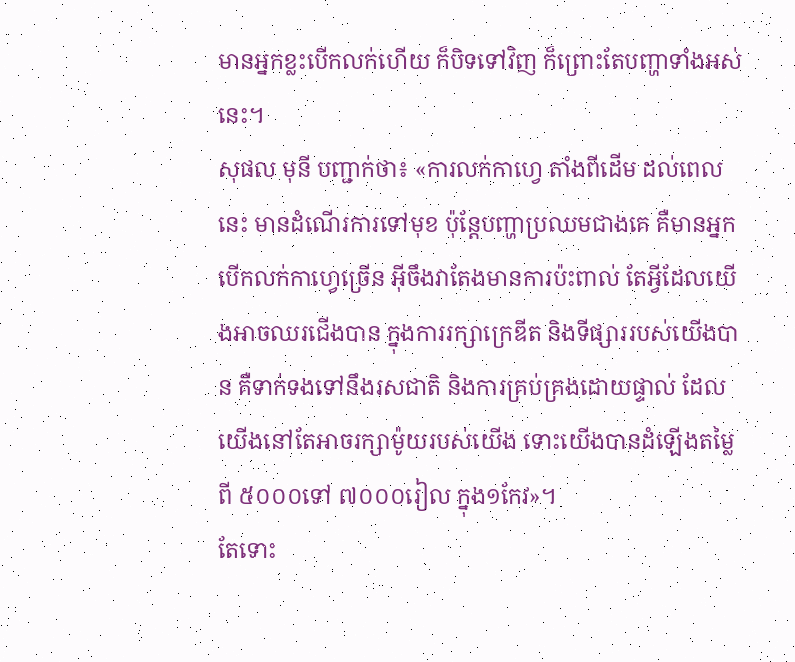មានអ្នកខ្លះបើកលក់ហើយ ក៏បិទទៅវិញ ក៏ព្រោះតែបញ្ហាទាំងអស់នេះ។
សុផល មុនី បញ្ជាក់ថា៖ «ការលក់កាហ្វេ តាំងពីដើម ដល់ពេលនេះ មានដំណើរការទៅមុខ ប៉ុន្តែបញ្ហាប្រឈមជាងគេ គឺមានអ្នកបើកលក់កាហ្វេច្រើន អ៊ីចឹងវាតែងមានការប៉ះពាល់ តែអ្វីដែលយើងអាចឈរជើងបាន ក្នុងការរក្សាក្រេឌីត និងទីផ្សាររបស់យើងបាន គឺទាក់ទងទៅនឹងរសជាតិ និងការគ្រប់គ្រងដោយផ្ទាល់ ដែលយើងនៅតែអាចរក្សាម៉ូយរបស់យើង ទោះយើងបានដំឡើងតម្លៃពី ៥០០០ទៅ ៧០០០រៀល ក្នុង១កែវ»។
តែទោះ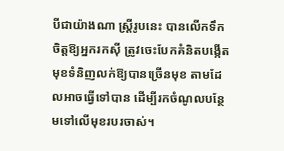បីជាយ៉ាងណា ស្រ្តីរូបនេះ បានលើកទឹកចិត្តឱ្យអ្នករកស៊ី ត្រូវចេះបែកគំនិតបង្កើតមុខទំនិញលក់ឱ្យបានច្រើនមុខ តាមដែលអាចធ្វើទៅបាន ដើម្បីរកចំណូលបន្ថែមទៅលើមុខរបរចាស់។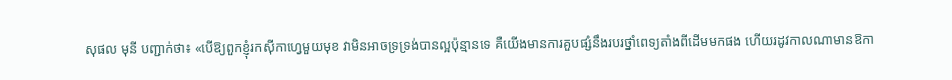សុផល មុនី បញ្ជាក់ថា៖ «បើឱ្យពួកខ្ញុំរកស៊ីកាហ្វេមួយមុខ វាមិនអាចទ្រទ្រង់បានល្អប៉ុន្មានទេ គឺយើងមានការគួបផ្សំនឹងរបរថ្នាំពេទ្យតាំងពីដើមមកផង ហើយរដូវកាលណាមានឱកា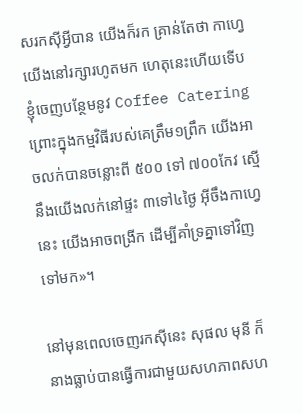សរកស៊ីអ្វីបាន យើងក៏រក គ្រាន់តែថា កាហ្វេ យើងនៅរក្សារហូតមក ហេតុនេះហើយទើបខ្ញុំចេញបន្ថែមនូវ Coffee Catering ព្រោះក្នុងកម្មវិធីរបស់គេត្រឹម១ព្រឹក យើងអាចលក់បានចន្លោះពី ៥០០ ទៅ ៧០០កែវ ស្មើនឹងយើងលក់នៅផ្ទះ ៣ទៅ៤ថ្ងៃ អ៊ីចឹងកាហ្វេនេះ យើងអាចពង្រីក ដើម្បីគាំទ្រគ្នាទៅវិញទៅមក»។

នៅមុនពេលចេញរកស៊ីនេះ សុផល មុនី ក៏នាងធ្លាប់បានធ្វើការជាមួយសហភាពសហ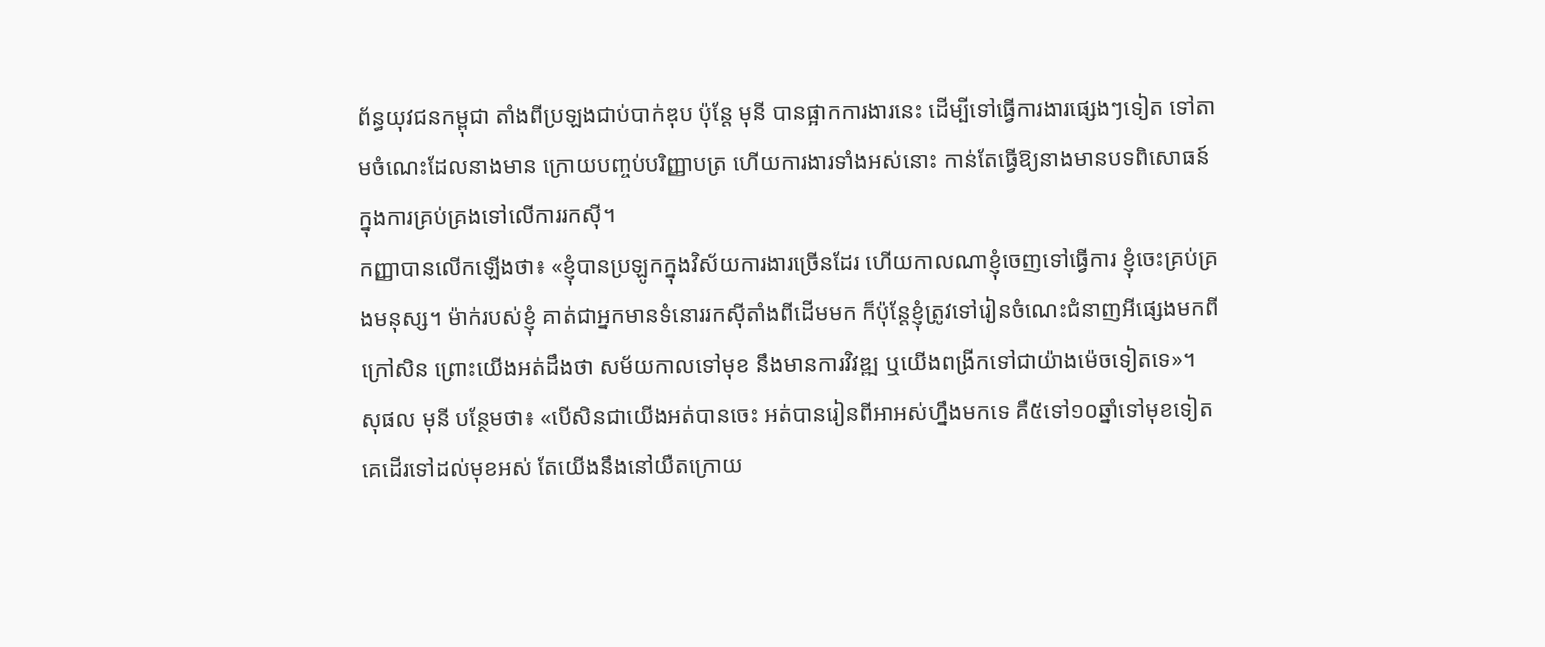ព័ន្ធយុវជនកម្ពុជា តាំងពីប្រឡងជាប់បាក់ឌុប ប៉ុន្តែ មុនី បានផ្អាកការងារនេះ ដើម្បីទៅធ្វើការងារផ្សេងៗទៀត ទៅតាមចំណេះដែលនាងមាន ក្រោយបញ្ចប់បរិញ្ញាបត្រ ហើយការងារទាំងអស់នោះ កាន់តែធ្វើឱ្យនាងមានបទពិសោធន៍ ក្នុងការគ្រប់គ្រងទៅលើការរកស៊ី។
កញ្ញាបានលើកឡើងថា៖ «ខ្ញុំបានប្រឡូកក្នុងវិស័យការងារច្រើនដែរ ហើយកាលណាខ្ញុំចេញទៅធ្វើការ ខ្ញុំចេះគ្រប់គ្រងមនុស្ស។ ម៉ាក់របស់ខ្ញុំ គាត់ជាអ្នកមានទំនោររកស៊ីតាំងពីដើមមក ក៏ប៉ុន្តែខ្ញុំត្រូវទៅរៀនចំណេះជំនាញអីផ្សេងមកពីក្រៅសិន ព្រោះយើងអត់ដឹងថា សម័យកាលទៅមុខ នឹងមានការវិវឌ្ឍ ឬយើងពង្រីកទៅជាយ៉ាងម៉េចទៀតទេ»។
សុផល មុនី បន្ថែមថា៖ «បើសិនជាយើងអត់បានចេះ អត់បានរៀនពីអាអស់ហ្នឹងមកទេ គឺ៥ទៅ១០ឆ្នាំទៅមុខទៀត គេដើរទៅដល់មុខអស់ តែយើងនឹងនៅយឺតក្រោយ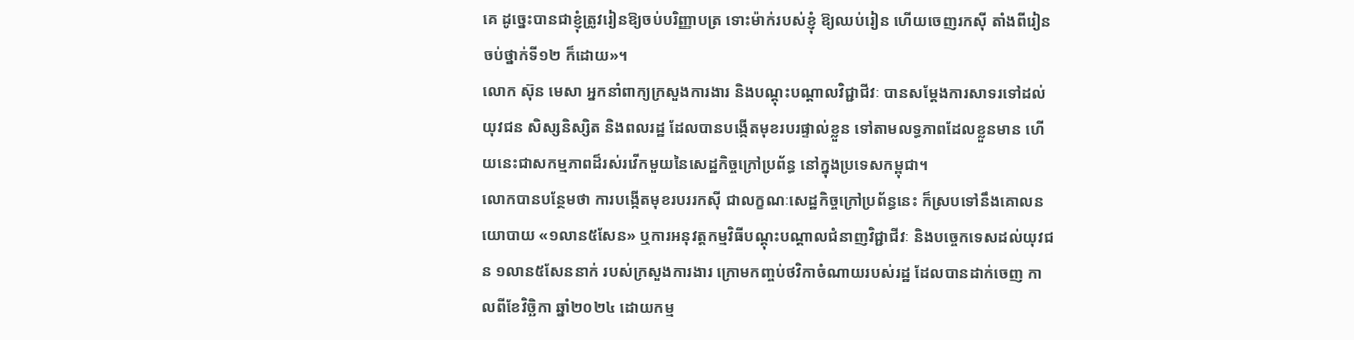គេ ដូច្នេះបានជាខ្ញុំត្រូវរៀនឱ្យចប់បរិញ្ញាបត្រ ទោះម៉ាក់របស់ខ្ញុំ ឱ្យឈប់រៀន ហើយចេញរកស៊ី តាំងពីរៀនចប់ថ្នាក់ទី១២ ក៏ដោយ»។
លោក ស៊ុន មេសា អ្នកនាំពាក្យក្រសួងការងារ និងបណ្តុះបណ្តាលវិជ្ជាជីវៈ បានសម្តែងការសាទរទៅដល់យុវជន សិស្សនិស្សិត និងពលរដ្ឋ ដែលបានបង្កើតមុខរបរផ្ទាល់ខ្លួន ទៅតាមលទ្ធភាពដែលខ្លួនមាន ហើយនេះជាសកម្មភាពដ៏រស់រវើកមួយនៃសេដ្ឋកិច្ចក្រៅប្រព័ន្ធ នៅក្នុងប្រទេសកម្ពុជា។
លោកបានបន្ថែមថា ការបង្កើតមុខរបររកស៊ី ជាលក្ខណៈសេដ្ឋកិច្ចក្រៅប្រព័ន្ធនេះ ក៏ស្របទៅនឹងគោលនយោបាយ «១លាន៥សែន» ឬការអនុវត្តកម្មវិធីបណ្តុះបណ្តាលជំនាញវិជ្ជាជីវៈ និងបច្ចេកទេសដល់យុវជន ១លាន៥សែននាក់ របស់ក្រសួងការងារ ក្រោមកញ្ចប់ថវិកាចំណាយរបស់រដ្ឋ ដែលបានដាក់ចេញ កាលពីខែវិច្ឆិកា ឆ្នាំ២០២៤ ដោយកម្ម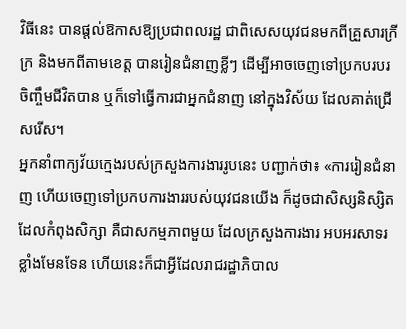វិធីនេះ បានផ្តល់ឱកាសឱ្យប្រជាពលរដ្ឋ ជាពិសេសយុវជនមកពីគ្រួសារក្រីក្រ និងមកពីតាមខេត្ត បានរៀនជំនាញខ្លីៗ ដើម្បីអាចចេញទៅប្រកបរបរចិញ្ចឹមជីវិតបាន ឬក៏ទៅធ្វើការជាអ្នកជំនាញ នៅក្នុងវិស័យ ដែលគាត់ជ្រើសរើស។
អ្នកនាំពាក្យវ័យក្មេងរបស់ក្រសួងការងាររូបនេះ បញ្ជាក់ថា៖ «ការរៀនជំនាញ ហើយចេញទៅប្រកបការងាររបស់យុវជនយើង ក៏ដូចជាសិស្សនិស្សិត ដែលកំពុងសិក្សា គឺជាសកម្មភាពមួយ ដែលក្រសួងការងារ អបអរសាទរខ្លាំងមែនទែន ហើយនេះក៏ជាអ្វីដែលរាជរដ្ឋាភិបាល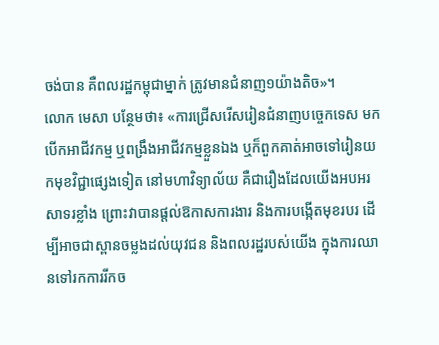ចង់បាន គឺពលរដ្ឋកម្ពុជាម្នាក់ ត្រូវមានជំនាញ១យ៉ាងតិច»។
លោក មេសា បន្ថែមថា៖ «ការជ្រើសរើសរៀនជំនាញបច្ចេកទេស មកបើកអាជីវកម្ម ឬពង្រឹងអាជីវកម្មខ្លួនឯង ឬក៏ពួកគាត់អាចទៅរៀនយកមុខវិជ្ជាផ្សេងទៀត នៅមហាវិទ្យាល័យ គឺជារឿងដែលយើងអបអរសាទរខ្លាំង ព្រោះវាបានផ្តល់ឱកាសការងារ និងការបង្កើតមុខរបរ ដើម្បីអាចជាស្ពានចម្លងដល់យុវជន និងពលរដ្ឋរបស់យើង ក្នុងការឈានទៅរកការរីកច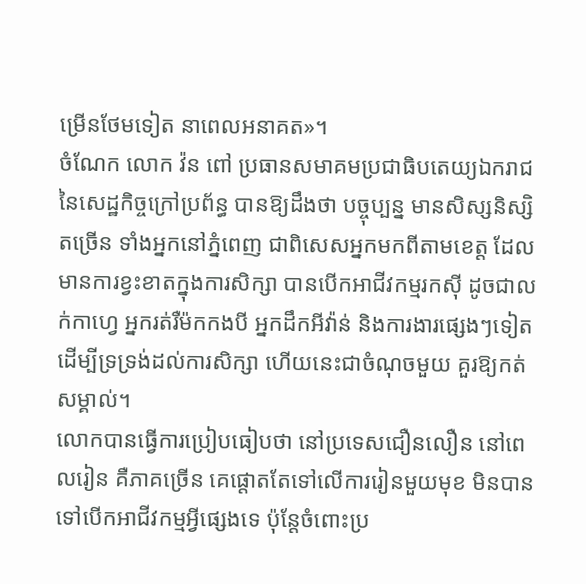ម្រើនថែមទៀត នាពេលអនាគត»។
ចំណែក លោក វ៉ន ពៅ ប្រធានសមាគមប្រជាធិបតេយ្យឯករាជ នៃសេដ្ឋកិច្ចក្រៅប្រព័ន្ធ បានឱ្យដឹងថា បច្ចុប្បន្ន មានសិស្សនិស្សិតច្រើន ទាំងអ្នកនៅភ្នំពេញ ជាពិសេសអ្នកមកពីតាមខេត្ត ដែលមានការខ្វះខាតក្នុងការសិក្សា បានបើកអាជីវកម្មរកស៊ី ដូចជាលក់កាហ្វេ អ្នករត់រឺម៉កកងបី អ្នកដឹកអីវ៉ាន់ និងការងារផ្សេងៗទៀត ដើម្បីទ្រទ្រង់ដល់ការសិក្សា ហើយនេះជាចំណុចមួយ គួរឱ្យកត់សម្គាល់។
លោកបានធ្វើការប្រៀបធៀបថា នៅប្រទេសជឿនលឿន នៅពេលរៀន គឺភាគច្រើន គេផ្តោតតែទៅលើការរៀនមួយមុខ មិនបានទៅបើកអាជីវកម្មអ្វីផ្សេងទេ ប៉ុន្តែចំពោះប្រ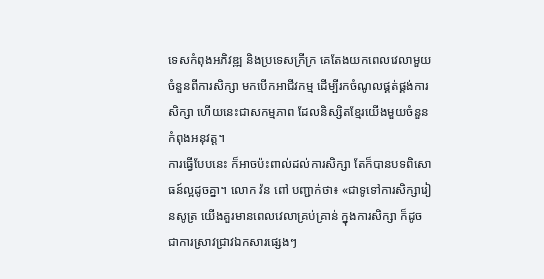ទេសកំពុងអភិវឌ្ឍ និងប្រទេសក្រីក្រ គេតែងយកពេលវេលាមួយចំនួនពីការសិក្សា មកបើកអាជីវកម្ម ដើម្បីរកចំណូលផ្គត់ផ្គង់ការសិក្សា ហើយនេះជាសកម្មភាព ដែលនិស្សិតខ្មែរយើងមួយចំនួន កំពុងអនុវត្ត។
ការធ្វើបែបនេះ ក៏អាចប៉ះពាល់ដល់ការសិក្សា តែក៏បានបទពិសោធន៍ល្អដូចគ្នា។ លោក វ៉ន ពៅ បញ្ជាក់ថា៖ «ជាទូទៅការសិក្សារៀនសូត្រ យើងគួរមានពេលវេលាគ្រប់គ្រាន់ ក្នុងការសិក្សា ក៏ដូចជាការស្រាវជ្រាវឯកសារផ្សេងៗ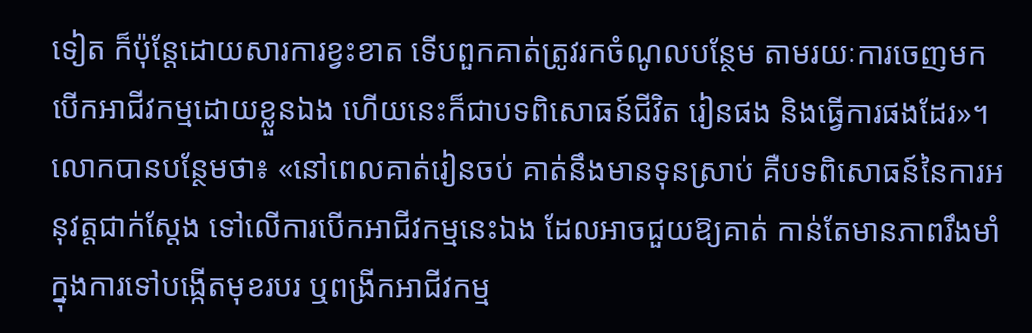ទៀត ក៏ប៉ុន្តែដោយសារការខ្វះខាត ទើបពួកគាត់ត្រូវរកចំណូលបន្ថែម តាមរយៈការចេញមកបើកអាជីវកម្មដោយខ្លួនឯង ហើយនេះក៏ជាបទពិសោធន៍ជីវិត រៀនផង និងធ្វើការផងដែរ»។
លោកបានបន្ថែមថា៖ «នៅពេលគាត់រៀនចប់ គាត់នឹងមានទុនស្រាប់ គឺបទពិសោធន៍នៃការអនុវត្តជាក់ស្តែង ទៅលើការបើកអាជីវកម្មនេះឯង ដែលអាចជួយឱ្យគាត់ កាន់តែមានភាពរឹងមាំ ក្នុងការទៅបង្កើតមុខរបរ ឬពង្រីកអាជីវកម្ម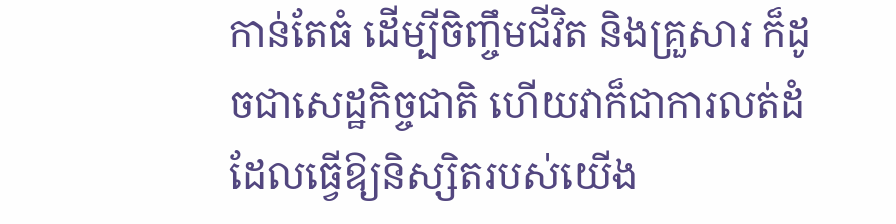កាន់តែធំ ដើម្បីចិញ្ចឹមជីវិត និងគ្រួសារ ក៏ដូចជាសេដ្ឋកិច្ចជាតិ ហើយវាក៏ជាការលត់ដំ ដែលធ្វើឱ្យនិស្សិតរបស់យើង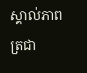ស្គាល់ភាពត្រជា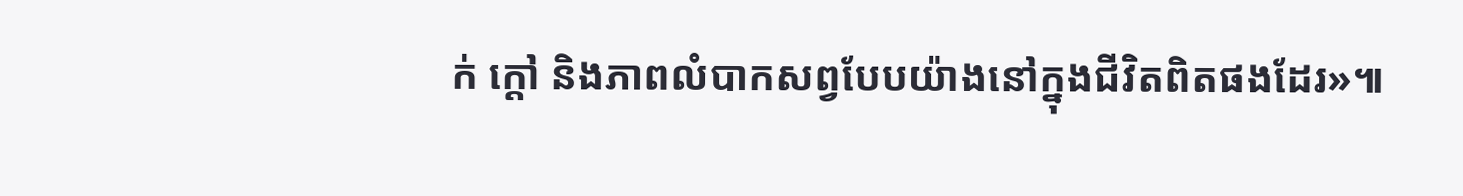ក់ ក្តៅ និងភាពលំបាកសព្វបែបយ៉ាងនៅក្នុងជីវិតពិតផងដែរ»៕